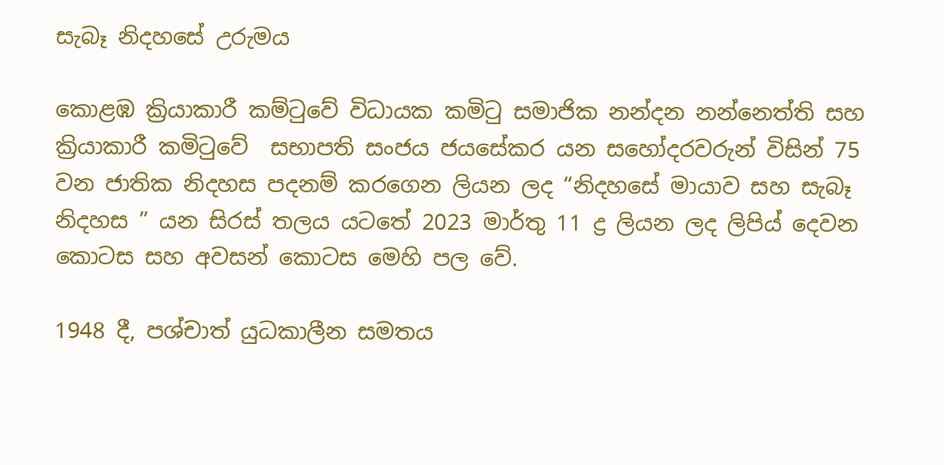සැබෑ නිදහසේ උරුමය

කොළඹ ක්‍රියාකාරී කම්ටුවේ විධායක කමිටු සමාජික නන්දන නන්නෙත්ති සහ ක්‍රියාකාරී කමිටුවේ ‌ සභාපති සංජය ජයසේකර යන සහෝදරවරුන් විසින් 75 වන ජාතික නිදහස පදනම් කරගෙන ලියන ලද “නිදහසේ මායාව සහ සැබෑ නිදහස ” යන සිරස් තලය යටතේ 2023 මාර්තු 11 ද්‍ර ලියන ලද ලිපිය් දෙවන කොටස සහ අවසන් කොටස මෙහි පල වේ.

1948 දී, පශ්චාත් යුධකාලීන සමතය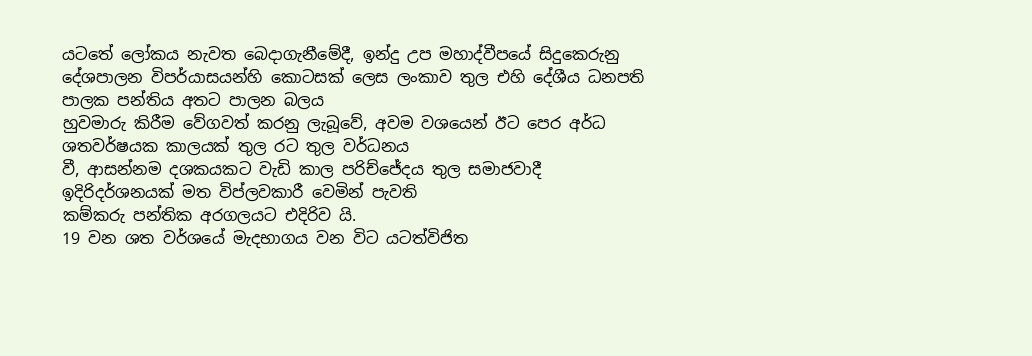යටතේ ලෝකය නැවත බෙදාගැනීමේදී, ඉන්දු උප මහාද්වීපයේ සිදුකෙරුනු
දේශපාලන විපර්යාසයන්හි කොටසක් ලෙස ලංකාව තුල එහි දේශීය ධනපති පාලක පන්තිය අතට පාලන බලය
හුවමාරු කිරීම වේගවත් කරනු ලැබූවේ, අවම වශයෙන් ඊට පෙර අර්ධ ශතවර්ෂයක කාලයක් තුල රට තුල වර්ධනය
වී, ආසන්නම දශකයකට වැඩි කාල පරිච්ජේදය තුල සමාජවාදී ඉදිරිදර්ශනයක් මත විප්ලවකාරී වෙමින් පැවති
කම්කරු පන්තික අරගලයට එදිරිව යි.
19 වන ශත වර්ශයේ මැදභාගය වන විට යටත්විජිත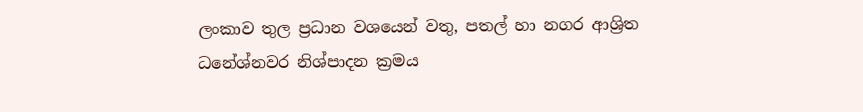ලංකාව තුල ප්‍රධාන වශයෙන් වතු, පතල් හා නගර ආශ්‍රිත
ධනේශ්නවර නිශ්පාදන ක්‍රමය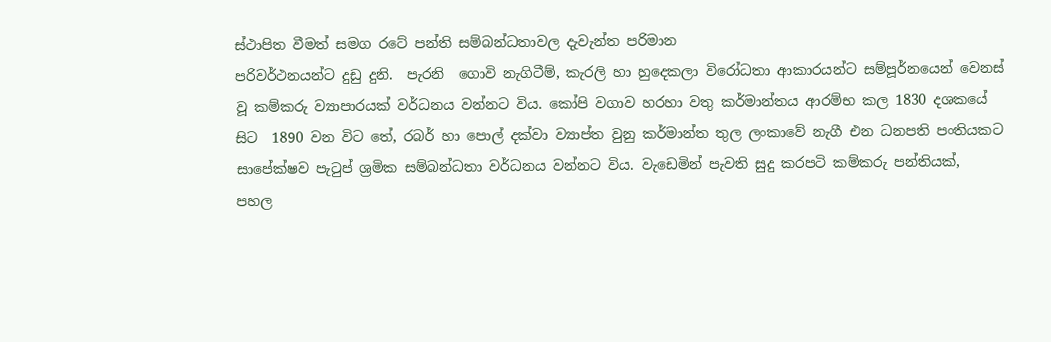ස්ථාපිත වීමත් සමග රටේ පන්ති සම්බන්ධතාවල දැවැන්ත පරිමාන
පරිවර්ථනයන්ට දුඩු දුනි.  පැරනි  ගොවි නැගිටීම්, කැරලි හා හුදෙකලා විරෝධතා ආකාරයන්ට සම්පූර්නයෙන් වෙනස්
වූ කම්කරු ව්‍යාපාරයක් වර්ධනය වන්නට විය. කෝපි වගාව හරහා වතු කර්මාන්තය ආරම්භ කල 1830 දශකයේ
සිට  1890 වන විට තේ, රබර් හා පොල් දක්වා ව්‍යාප්ත වුනු කර්මාන්ත තුල ලංකාවේ නැගී එන ධනපති පංතියකට
සාපේක්ෂව පැටුප් ශ්‍රමික සම්බන්ධතා වර්ධනය වන්නට විය. වැඩෙමින් පැවති සුදු කරපටි කම්කරු පන්තියක්,
පහල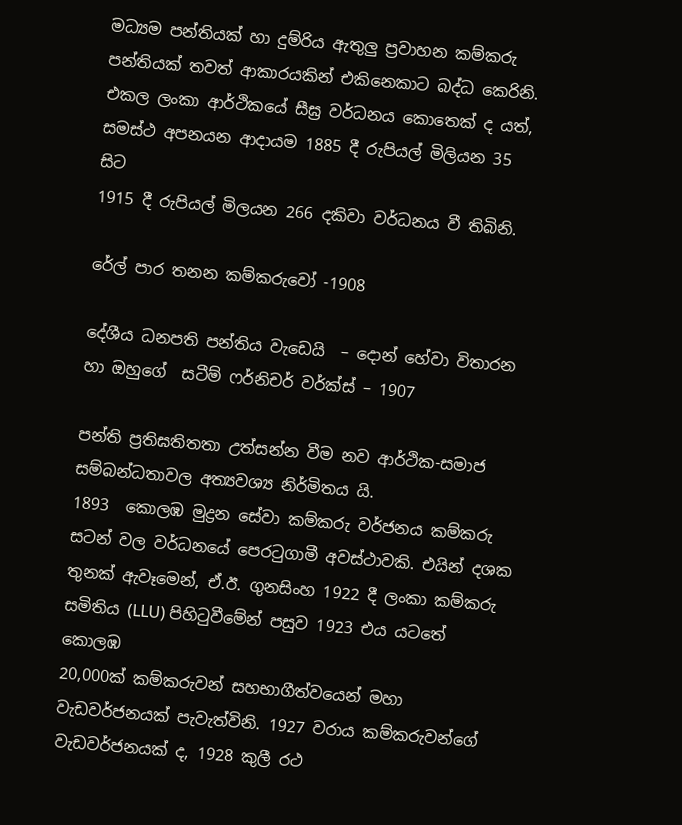මධ්‍යම පන්තියක් හා දුම්රිය ඇතුලු ප්‍රවාහන කම්කරු පන්තියක් තවත් ආකාරයකින් එකිනෙකාට බද්ධ කෙරිනි.
එකල ලංකා ආර්ථිකයේ සීඝ්‍ර වර්ධනය කොතෙක් ද යත්,  සමස්ථ අපනයන ආදායම 1885 දී රුපියල් මිලියන 35 සිට
1915 දී රුපියල් මිලයන 266 දකිවා වර්ධනය වී තිබිනි.

රේල් පාර තනන කම්කරුවෝ -1908

දේශීය ධනපති පන්තිය වැඩෙයි  – දොන් හේවා විතාරන හා ඔහුගේ  සටීම් ෆර්නිචර් වර්ක්ස් – 1907

පන්ති ප්‍රතිඝතිතතා උත්සන්න වීම නව ආර්ථික-සමාජ සම්බන්ධතාවල අත්‍යවශ්‍ය නිර්මිතය යි.
1893  කොලඹ මුද්‍රන සේවා කම්කරු වර්ජනය කම්කරු සටන් වල වර්ධනයේ පෙරටුගාමී අවස්ථාවකි. එයින් දශක
තුනක් ඇවෑමෙන්, ඒ.ඊ. ගුනසිංහ 1922 දී ලංකා කම්කරු සමිතිය (LLU) පිහිටුවීමේන් පසුව 1923 එය යටතේ කොලඹ
20,000ක් කම්කරුවන් සහභාගීත්වයෙන් මහා වැඩවර්ජනයක් පැවැත්විනි. 1927 වරාය කම්කරුවන්ගේ
වැඩවර්ජනයක් ද, 1928 කුලී රථ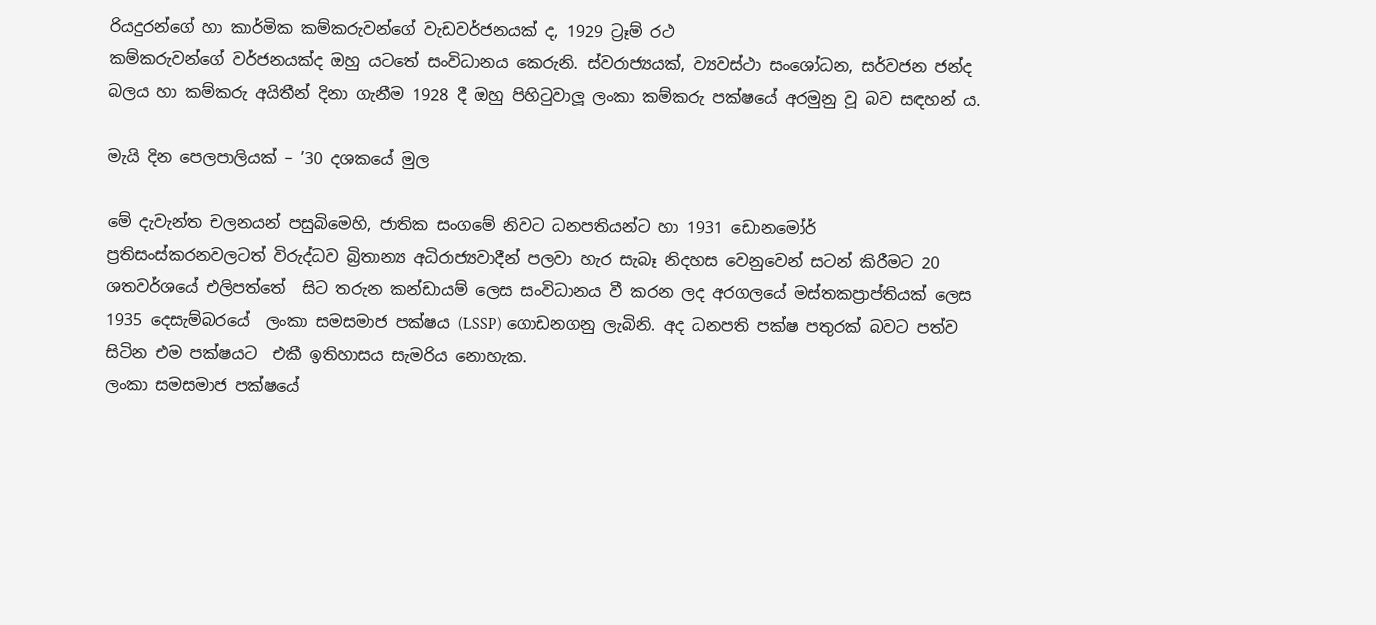රියදුරන්ගේ හා කාර්මික කම්කරුවන්ගේ වැඩවර්ජනයක් ද, 1929 ට්‍රෑම් රථ
කම්කරුවන්ගේ වර්ජනයක්ද ඔහු යටතේ සංවිධානය කෙරුනි. ස්වරාජ්‍යයක්, ව්‍යවස්ථා සංශෝධන, සර්වජන ජන්ද
බලය හා කම්කරු අයිතීන් දිනා ගැනීම 1928 දී ඔහු පිහිටුවාලූ ලංකා කම්කරු පක්ෂයේ අරමුනු වූ බව සඳහන් ය.

මැයි දින පෙලපාලියක් – ’30 දශකයේ මුල

මේ දැවැන්ත චලනයන් පසුබිමෙහි, ජාතික සංගමේ නිවට ධනපතියන්ට හා 1931 ඩොනමෝර්
ප්‍රතිසංස්කරනවලටත් විරුද්ධව බ්‍රිතාන්‍ය අධිරාජ්‍යවාදීන් පලවා හැර සැබෑ නිදහස වෙනුවෙන් සටන් කිරීමට 20
ශතවර්ශයේ එලිපත්තේ  සිට තරුන කන්ඩායම් ලෙස සංවිධානය වී කරන ලද අරගලයේ මස්තකප්‍රාප්තියක් ලෙස
1935 දෙසැම්බරයේ  ලංකා සමසමාජ පක්ෂය (LSSP) ගොඩනගනු ලැබිනි. අද ධනපති පක්ෂ පතුරක් බවට පත්ව
සිටින එම පක්ෂයට  එකී ඉතිහාසය සැමරිය නොහැක.
ලංකා සමසමාජ පක්ෂයේ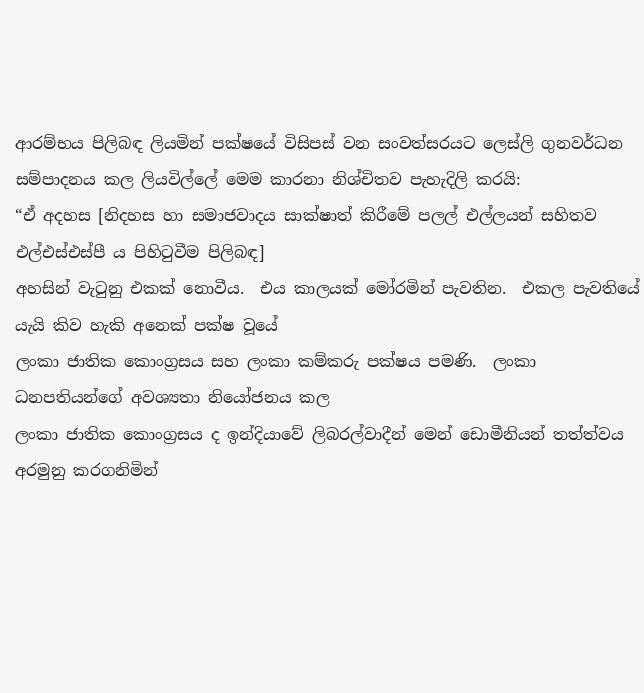ආරම්භය පිලිබඳ ලියමින් පක්ෂයේ විසිපස් වන සංවත්සරයට ලෙස්ලි ගුනවර්ධන
සම්පාදනය කල ලියවිල්ලේ මෙම කාරනා නිශ්චිතව පැහැදිලි කරයි:
“ඒ අදහස [නිදහස හා සමාජවාදය සාක්ෂාත් කිරීමේ පලල් එල්ලයන් සහිතව එල්එස්එස්පී ය පිහිටුවීම පිලිබඳ]
අහසින් වැටුනු එකක් නොවීය.  එය කාලයක් මෝරමින් පැවතින.  එකල පැවතියේ යැයි කිව හැකි අනෙක් පක්ෂ වූයේ
ලංකා ජාතික කොංග්‍රසය සහ ලංකා කම්කරු පක්ෂය පමණි.  ලංකා ධනපතියන්ගේ අවශ්‍යතා නියෝජනය කල
ලංකා ජාතික කොංග්‍රසය ද ඉන්දියාවේ ලිබරල්වාදීන් මෙන් ඩොමීනියන් තත්ත්වය අරමුනු කරගනිමින්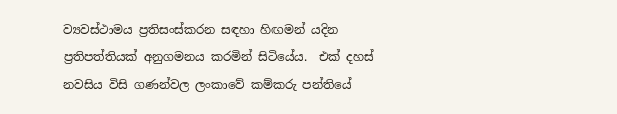ව්‍යවස්ථාමය ප්‍රතිසංස්කරන සඳහා හිඟමන් යදින ප්‍රතිපත්තියක් අනුගමනය කරමින් සිටියේය.  එක් දහස්
නවසිය විසි ගණන්වල ලංකාවේ කම්කරු පන්තියේ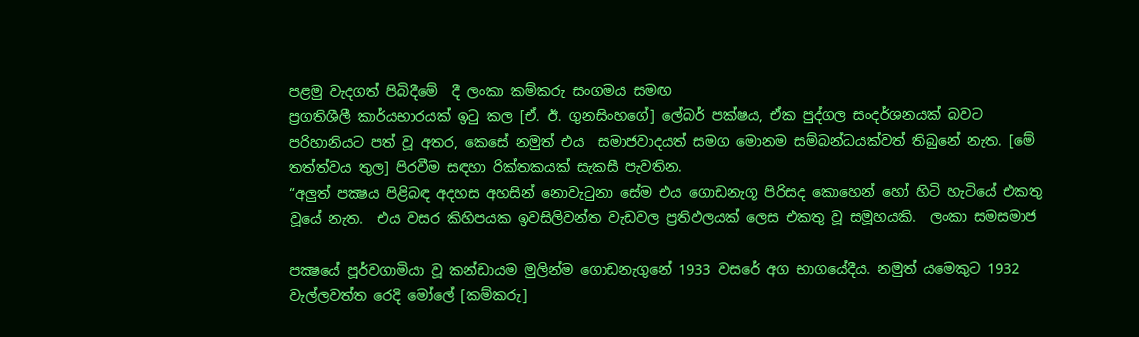පළමු වැදගත් පිබිදීමේ  දී ලංකා කම්කරු සංගමය සමඟ
ප්‍රගතිශීලී කාර්යභාරයක් ඉටු කල [ඒ. ඊ. ගුනසිංහගේ] ලේබර් පක්ෂය, ඒක පුද්ගල සංදර්ශනයක් බවට
පරිහානියට පත් වූ අතර, කෙසේ නමුත් එය  සමාජවාදයත් සමග මොනම සම්බන්ධයක්වත් තිබුනේ නැත. [මේ
තත්ත්වය තුල] පිරවීම සඳහා රික්තකයක් සැකසී පැවතින.
“අලුත් පක්‍ෂය පිළිබඳ අදහස අහසින් නොවැටුනා සේම එය ගොඩනැගූ පිරිසද කොහෙන් හෝ හිටි හැටියේ එකතු
වූයේ නැත.  එය වසර කිහිපයක ඉවසිලිවන්ත වැඩවල ප්‍රතිඵලයක් ලෙස එකතු වූ සමූහයකි.  ලංකා සමසමාජ

පක්‍ෂයේ පූර්වගාමියා වූ කන්ඩායම මුලින්ම ගොඩනැගුනේ 1933 වසරේ අග භාගයේදීය. නමුත් යමෙකුට 1932
වැල්ලවත්ත රෙදි මෝලේ [කම්කරු]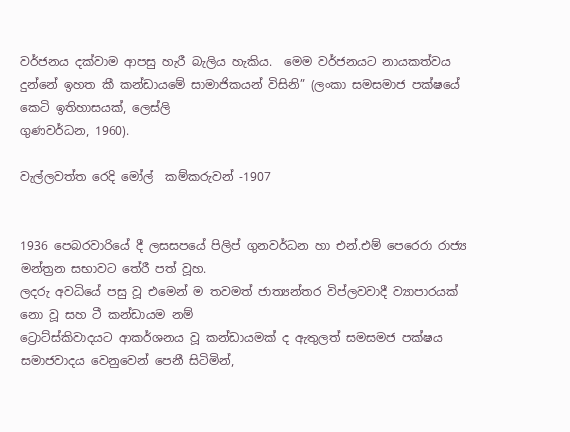වර්ජනය දක්වාම ආපසු හැරී බැලිය හැකිය.  මෙම වර්ජනයට නායකත්වය
දුන්නේ ඉහත කී කන්ඩායමේ සාමාජිකයන් විසිනි” (ලංකා සමසමාජ පක්ෂයේ කෙටි ඉතිහාසයක්, ලෙස්ලි
ගුණවර්ධන, 1960).

වැල්ලවත්ත රෙදි මෝල්  කම්කරුවන් -1907


1936 පෙබරවාරියේ දී ලසසපයේ පිලිප් ගුනවර්ධන හා එන්.එම් පෙරෙරා රාජ්‍ය මන්ත්‍රන සභාවට තේරී පත් වූහ.
ලදරු අවධියේ පසු වූ එමෙන් ම තවමත් ජාත්‍යන්තර විප්ලවවාදී ව්‍යාපාරයක් නො වූ සහ ටී කන්ඩායම නම්
ට්‍රොට්ස්කිවාදයට ආකර්ශනය වූ කන්ඩායමක් ද ඇතුලත් සමසමජ පක්ෂය සමාජවාදය වෙනුවෙන් පෙනී සිටිමින්,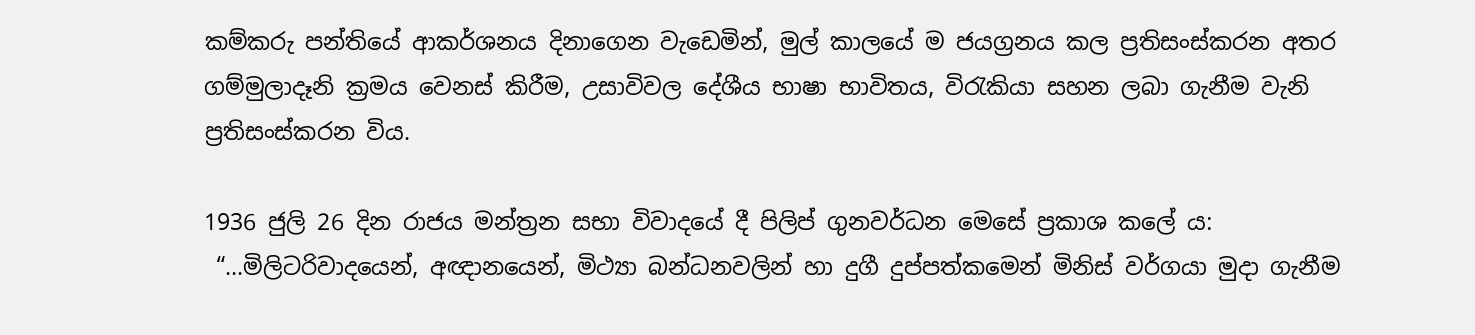කම්කරු පන්තියේ ආකර්ශනය දිනාගෙන වැඩෙමින්, මුල් කාලයේ ම ජයග්‍රනය කල ප්‍රතිසංස්කරන අතර
ගම්මුලාදෑනි ක්‍රමය වෙනස් කිරීම, උසාවිවල දේශීය භාෂා භාවිතය, විරැකියා සහන ලබා ගැනීම වැනි
ප්‍රතිසංස්කරන විය.

1936 ජුලි 26 දින රාජය මන්ත්‍රන සභා විවාදයේ දී පිලිප් ගුනවර්ධන මෙසේ ප්‍රකාශ කලේ ය:
 “…මිලිටරිවාදයෙන්, අඥානයෙන්, මිථ්‍යා බන්ධනවලින් හා දුගී දුප්පත්කමෙන් මිනිස් වර්ගයා මුදා ගැනීම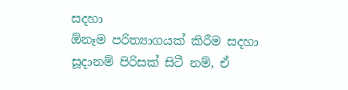සදහා
ඕනෑම පරිත්‍යාගයක් කිරීම සදහා සූදානම් පිරිසක් සිටී නම්, ඒ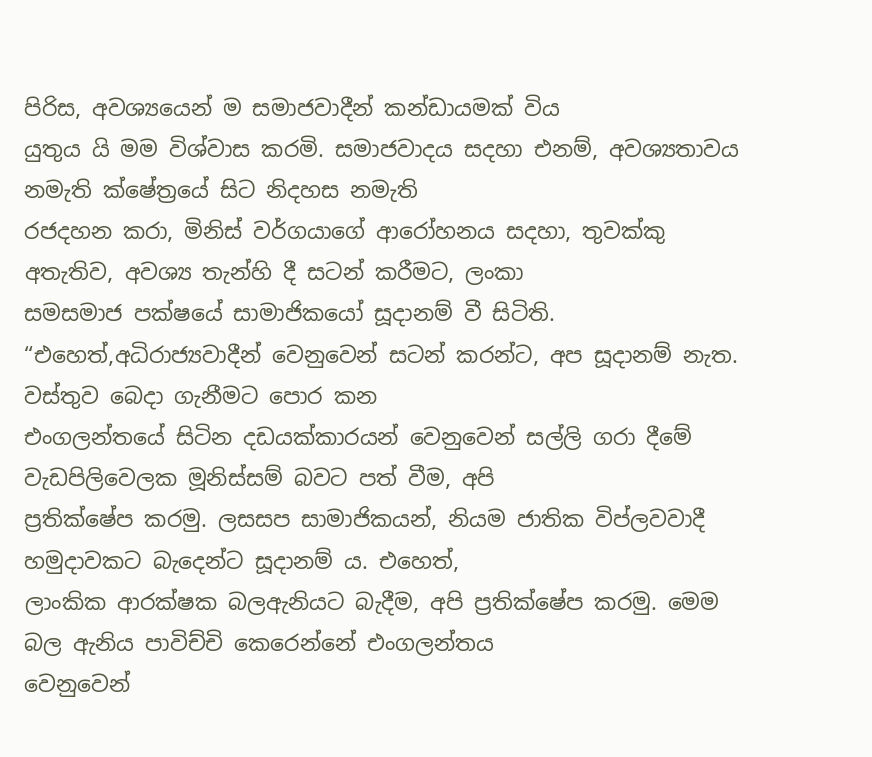පිරිස, අවශ්‍යයෙන් ම සමාජවාදීන් කන්ඩායමක් විය
යුතුය යි මම විශ්වාස කරමි. සමාජවාදය සදහා එනම්, අවශ්‍යතාවය නමැති ක්ෂේත්‍රයේ සිට නිදහස නමැති
රජදහන කරා, මිනිස් වර්ගයාගේ ආරෝහනය සදහා, තුවක්කු අතැතිව, අවශ්‍ය තැන්හි දී සටන් කරීමට, ලංකා
සමසමාජ පක්ෂයේ සාමාජිකයෝ සූදානම් වී සිටිති.
“එහෙත්,අධිරාජ්‍යවාදීන් වෙනුවෙන් සටන් කරන්ට, අප සූදානම් නැත. වස්තුව බෙදා ගැනීමට පොර කන
එංගලන්තයේ සිටින දඩයක්කාරයන් වෙනුවෙන් සල්ලි ගරා දීමේ වැඩපිලිවෙලක මූනිස්සම් බවට පත් වීම, අපි
ප්‍රතික්ෂේප කරමු. ලසසප සාමාජිකයන්, නියම ජාතික විප්ලවවාදී හමුදාවකට බැදෙන්ට සූදානම් ය. එහෙත්,
ලාංකික ආරක්ෂක බලඇනියට බැදීම, අපි ප්‍රතික්ෂේප කරමු. මෙම බල ඇනිය පාවිච්චි කෙරෙන්නේ එංගලන්තය
වෙනුවෙන්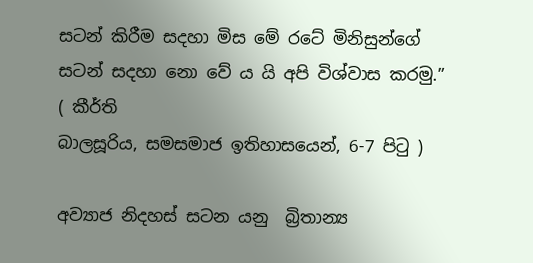සටන් කිරීම සදහා මිස මේ රටේ මිනිසුන්ගේ සටන් සදහා නො වේ ය යි අපි විශ්වාස කරමු.”   ( කීර්ති
බාලසූරිය, සමසමාජ ඉතිහාසයෙන්, 6-7 පිටු )

අව්‍යාජ නිදහස් සටන යනු  බ්‍රිතාන්‍ය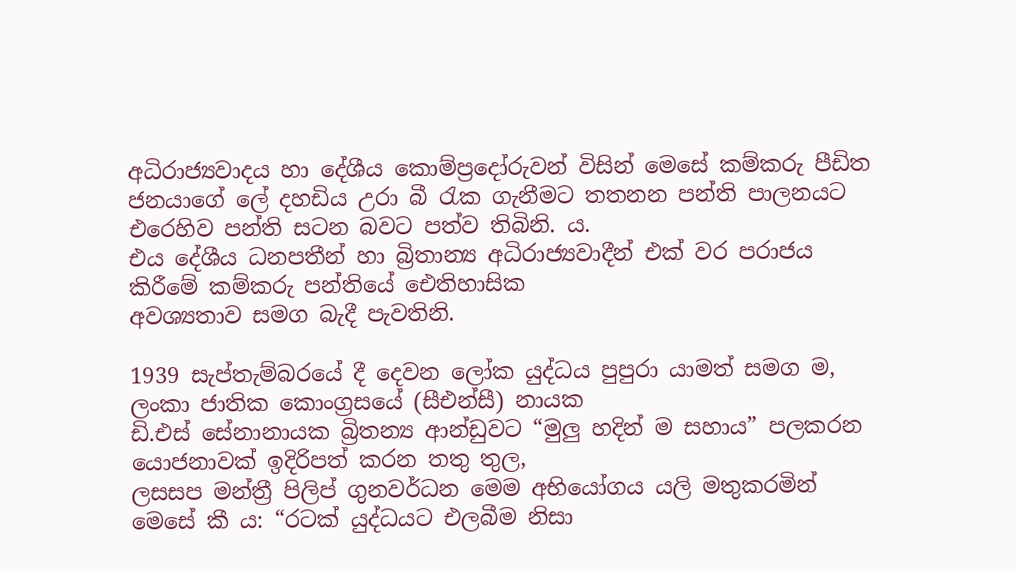අධිරාජ්‍යවාදය හා දේශීය කොම්ප්‍රදෝරුවන් විසින් මෙසේ කම්කරු පීඩිත
ජනයාගේ ලේ දහඩිය උරා බී රැක ගැනීමට තතනන පන්ති පාලනයට එරෙහිව පන්ති සටන බවට පත්ව තිබිනි. ය.
එය දේශීය ධනපතීන් හා බ්‍රිතාන්‍ය අධිරාජ්‍යවාදීන් එක් වර පරාජය කිරීමේ කම්කරු පන්තියේ ‌ඓතිහාසික
අවශ්‍යතාව සමග බැදී පැවතිනි.

1939 සැප්තැම්බරයේ දී දෙවන ලෝක යුද්ධය පුපුරා යාමත් සමග ම, ලංකා ජාතික කොංග්‍රසයේ (සීඑන්සී) නායක
ඩි.එස් සේනානායක බ්‍රිතන්‍ය ආන්ඩුවට “මුලු හදින් ම සහාය” පලකරන යොජනාවක් ඉදිරිපත් කරන තතු තුල,
ලසසප මන්ත්‍රී පිලිප් ගුනවර්ධන මෙම අභියෝගය යලි මතුකරමින් මෙසේ කී ය: “රටක් යුද්ධයට එලබීම නිසා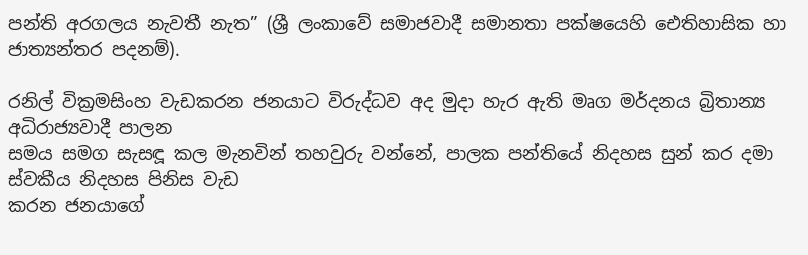පන්ති අරගලය නැවතී නැත” (ශ්‍රී ලංකාවේ සමාජවාදී සමානතා පක්ෂයෙහි ඓතිහාසික හා ජාත්‍යන්තර පදනම්).

රනිල් වික්‍රමසිංහ වැඩකරන ජනයාට විරුද්ධව අද මුදා හැර ඇති මෘග මර්දනය බ්‍රිතාන්‍ය අධිරාජ්‍යවාදී පාලන
සමය සමග සැසඳූ කල මැනවින් තහවුරු වන්නේ, පාලක පන්තියේ නිදහස සුන් කර දමා ස්වකීය නිදහස පිනිස වැඩ
කරන ජනයාගේ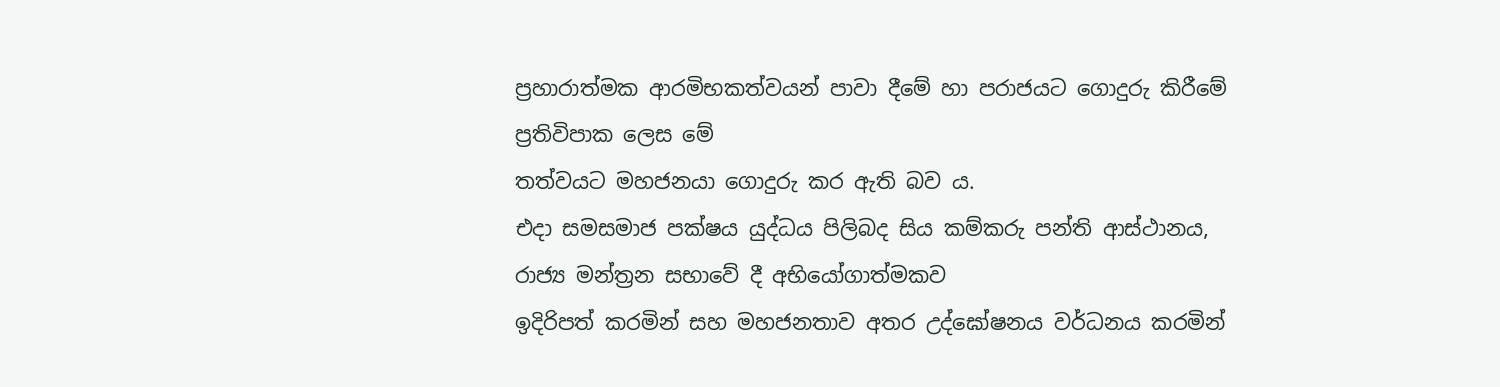ප්‍රහාරාත්මක ආරමිභකත්වයන් පාවා දීමේ හා පරාජයට ගොදුරු කිරීමේ ප්‍රතිවිපාක ලෙස මේ
තත්වයට මහජනයා ගොදුරු කර ඇති බව ය.
එදා සමසමාජ පක්ෂය යුද්ධය පිලිබද සිය කම්කරු පන්ති ආස්ථානය, රාජ්‍ය මන්ත්‍රන සභාවේ දී අභියෝගාත්මකව
ඉදිරිපත් කරමින් සහ මහජනතාව අතර උද්ඝෝෂනය වර්ධනය කරමින්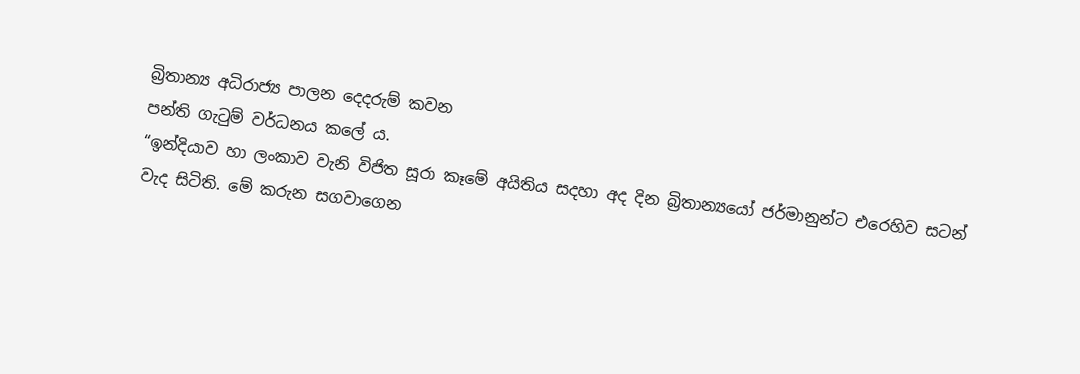බ්‍රිතාන්‍ය අධිරාජ්‍ය පාලන දෙදරුම් කවන
පන්ති ගැටුම් වර්ධනය කලේ ය.
“ඉන්දියාව හා ලංකාව වැනි විජිත සූරා කෑමේ අයිතිය සදහා අද දින බ්‍රිතාන්‍යයෝ ජර්මානුන්ට එරෙහිව සටන්
වැද සිටිති. මේ කරුන සගවාගෙන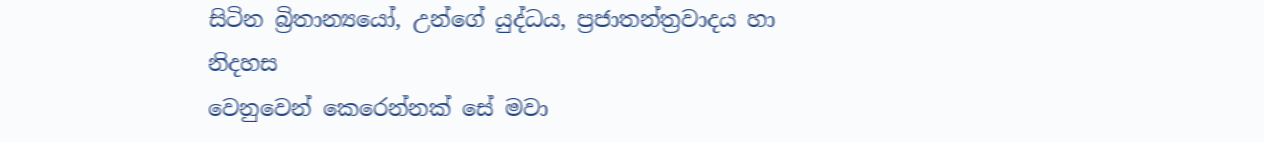සිටින බ්‍රිතාන්‍යයෝ, උන්ගේ යුද්ධය, ප්‍රජාතන්ත්‍රවාදය හා නිදහස
වෙනුවෙන් කෙරෙන්නක් සේ මවා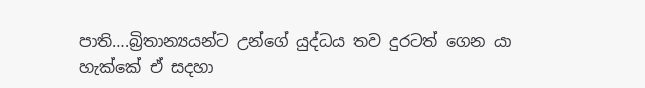පාති….බ්‍රිතාන්‍යයන්ට උන්ගේ යුද්ධය තව දුරටත් ගෙන යා හැක්කේ ඒ සදහා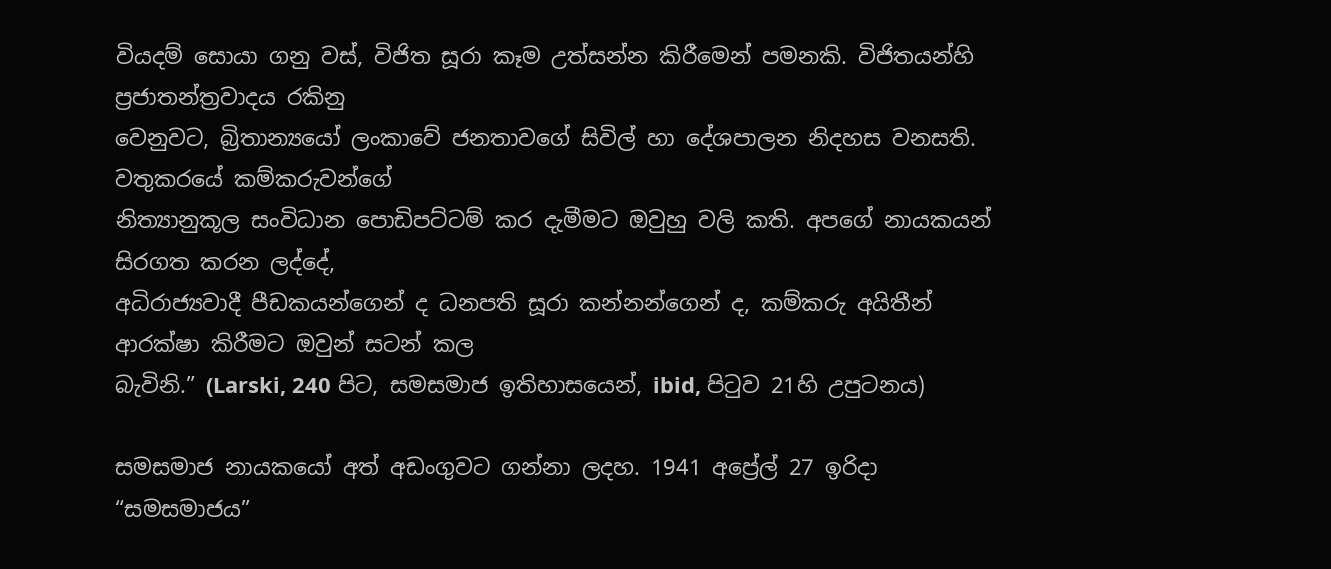වියදම් සොයා ගනු වස්, විජිත සූරා කෑම උත්සන්න කිරීමෙන් පමනකි. විජිතයන්හි ප්‍රජාතන්ත්‍රවාදය රකිනු
වෙනුවට, බ්‍රිතාන්‍යයෝ ලංකාවේ ජනතාවගේ සිවිල් හා දේශපාලන නිදහස වනසති. වතුකරයේ කම්කරුවන්ගේ
නිත්‍යානුකූල සංවිධාන පොඩිපට්ටම් කර දැමීමට ඔවුහු වලි කති. අපගේ නායකයන් සිරගත කරන ලද්දේ,
අධිරාජ්‍යවාදී පීඩකයන්ගෙන් ද ධනපති සූරා කන්නන්ගෙන් ද, කම්කරු අයිතීන් ආරක්ෂා කිරීමට ඔවුන් සටන් කල
බැවිනි.” (Larski, 240 පිට, සමසමාජ ඉතිහාසයෙන්, ibid, පිටුව 21හි උපුටනය)

සමසමාජ නායකයෝ අත් අඩංගුවට ගන්නා ලදහ. 1941 අප්‍රේල් 27 ඉරිදා “සමසමාජය”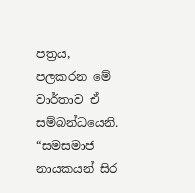පත්‍රය, පලකරන මේ
වාර්තාව ඒ සම්බන්ධයෙනි.
“සමසමාජ නායකයන් සිර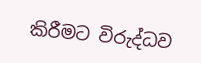කිරීමට විරුද්ධව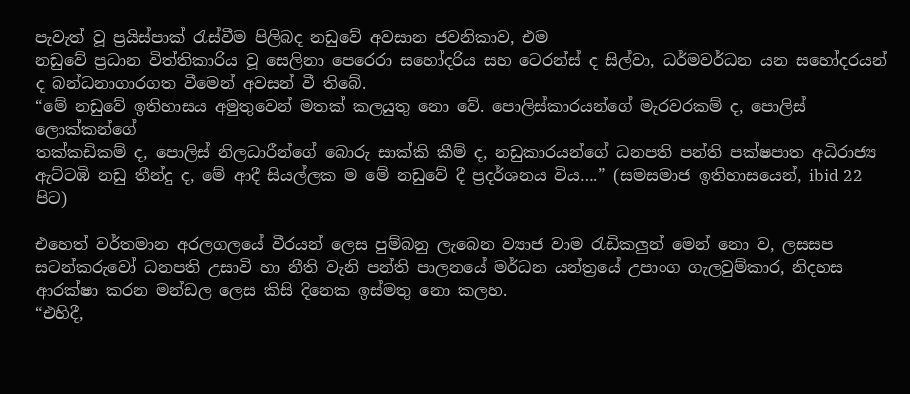පැවැත් වූ ප්‍රයිස්පාක් රැස්වීම පිලිබද නඩුවේ අවසාන ජවනිකාව, එම
නඩුවේ ප්‍රධාන විත්තිකාරිය වූ සෙලිනා පෙරෙරා සහෝදරිය සහ ටෙරන්ස් ද සිල්වා, ධර්මවර්ධන යන සහෝදරයන්
ද බන්ධනාගාරගත වීමෙන් අවසන් වී තිබේ.
“මේ නඩුවේ ඉතිහාසය අමුතුවෙන් මතක් කලයුතු නො වේ. පොලිස්කාරයන්ගේ මැරවරකම් ද, පොලිස් ලොක්කන්ගේ
තක්කඩිකම් ද, පොලිස් නිලධාරීන්ගේ බොරු සාක්කි කීම් ද, නඩුකාරයන්ගේ ධනපති පන්ති පක්ෂපාත අධිරාජ්‍ය
ඇට්ටඹි නඩු තීන්දු ද, මේ ආදී සියල්ලක ම මේ නඩුවේ දී ප්‍රදර්ශනය විය….” (සමසමාජ ඉතිහාසයෙන්, ibid 22 පිට)

එහෙත් වර්තමාන අරලගලයේ වීරයන් ලෙස පුම්බනු ලැබෙන ව්‍යාජ වාම රැඩිකලුන් මෙන් නො ව, ලසසප
සටන්කරුවෝ ධනපති උසාවි හා නීති වැනි පන්ති පාලනයේ මර්ධන යන්ත්‍රයේ උපාංග ගැලවුම්කාර, නිදහස
ආරක්ෂා කරන මන්ඩල ලෙස කිසි දිනෙක ඉස්මතු නො කලහ.
“එහිදී,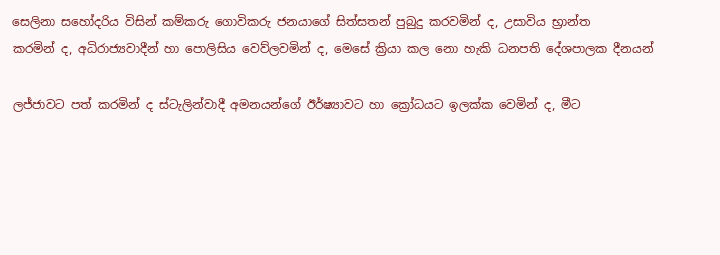සෙලිනා සහෝදරිය විසින් කම්කරු ගොවිකරු ජනයාගේ සිත්සතන් පුබුදු කරවමින් ද, උසාවිය භ්‍රාන්ත
කරමින් ද, අධිරාජ්‍යවාදීන් හා පොලිසිය වෙව්ලවමින් ද, මෙසේ ක්‍රියා කල නො හැකි ධනපති දේශපාලක දීනයන්

ලජ්ජාවට පත් කරමින් ද ස්ටැලින්වාදී අමනයන්ගේ ඊර්ෂ්‍යාවට හා ක්‍රෝධයට ඉලක්ක වෙමින් ද, මීට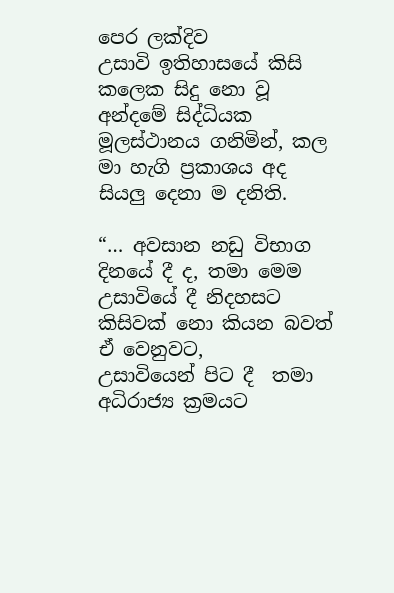පෙර ලක්දිව
උසාවි ඉතිහාසයේ කිසි කලෙක සිදු නො වූ අන්දමේ සිද්ධියක මූලස්ථානය ගනිමින්, කල මා හැගි ප්‍රකාශය අද
සියලු දෙනා ම දනිති.

“… අවසාන නඩු විභාග දිනයේ දී ද, තමා මෙම උසාවියේ දී නිදහසට කිසිවක් නො කියන බවත් ඒ වෙනුවට,
උසාවියෙන් පිට දී  තමා අධිරාජ්‍ය ක්‍රමයට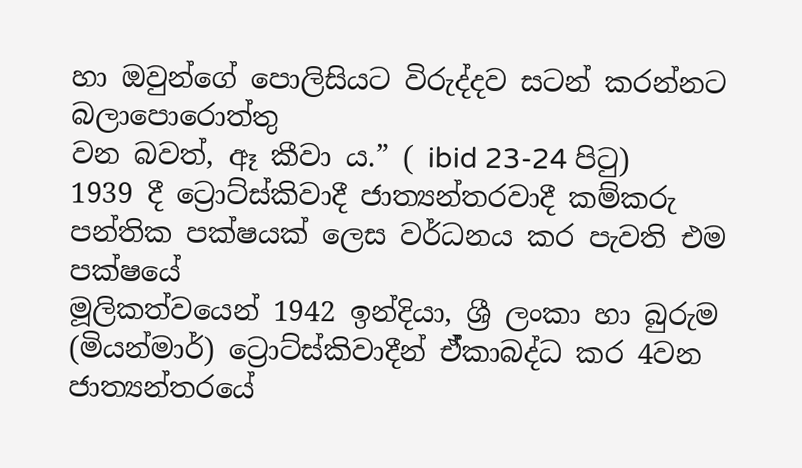හා ඔවුන්ගේ පොලිසියට විරුද්දව සටන් කරන්නට බලාපොරොත්තු
වන බවත්, ඈ කීවා ය.” ( ibid 23-24 පිටු)
1939 දී ට්‍රොට්ස්කිවාදී ජාත්‍යන්තරවාදී කම්කරු පන්තික පක්ෂයක් ලෙස වර්ධනය කර පැවති එම පක්ෂයේ
මූලිකත්වයෙන් 1942 ඉන්දියා, ශ්‍රී ලංකා හා බුරුම (මියන්මාර්) ට්‍රොට්ස්කිවාදීන් ඒ්කාබද්ධ කර 4වන
ජාත්‍යන්තරයේ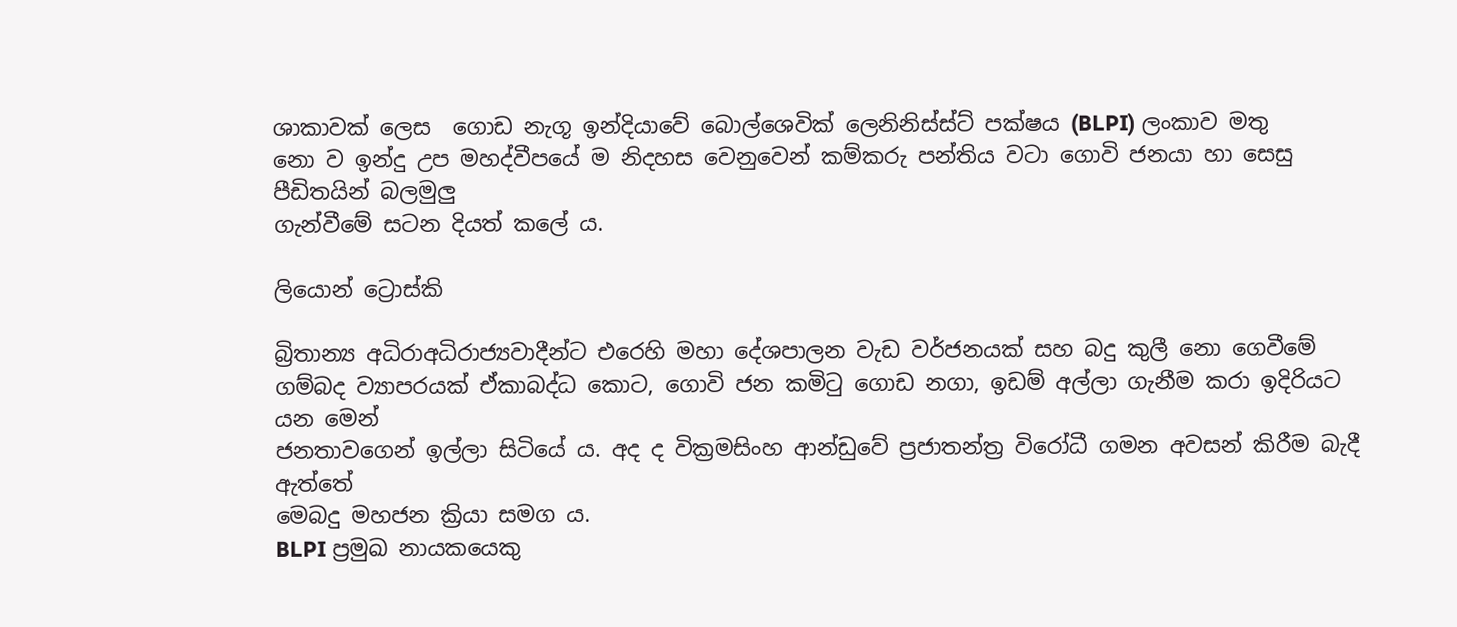ශාකාවක් ලෙස  ගොඩ නැගූ ඉන්දියාවේ බොල්ශෙවික් ලෙනිනිස්ස්ට් පක්ෂය (BLPI) ලංකාව මතු
නො ව ඉන්දු උප මහද්වීපයේ ම නිදහස වෙනුවෙන් කම්කරු පන්තිය වටා ගොවි ජනයා හා සෙසු පීඩිතයින් බලමුලු
ගැන්වීමේ සටන දියත් කලේ ය.

ලියොන් ට්‍රොස්කි

බ්‍රිතාන්‍ය අධිරාඅධිරාජ්‍යවාදීන්ට එරෙහි මහා දේශපාලන වැඩ වර්ජනයක් සහ බදු කුලී නො ගෙවීමේ
ගම්බද ව්‍යාපරයක් ඒකාබද්ධ කොට, ගොවි ජන කමිටු ගොඩ නගා, ඉඩම් අල්ලා ගැනීම කරා ඉදිරියට යන මෙන්
ජනතාවගෙන් ඉල්ලා සිටියේ ය. අද ද වික්‍රමසිංහ ආන්ඩුවේ ප්‍රජාතන්ත්‍ර විරෝධී ගමන අවසන් කිරීම බැදී ඇත්තේ
මෙබදු මහජන ක්‍රියා සමග ය.
BLPI ප්‍රමුඛ නායකයෙකු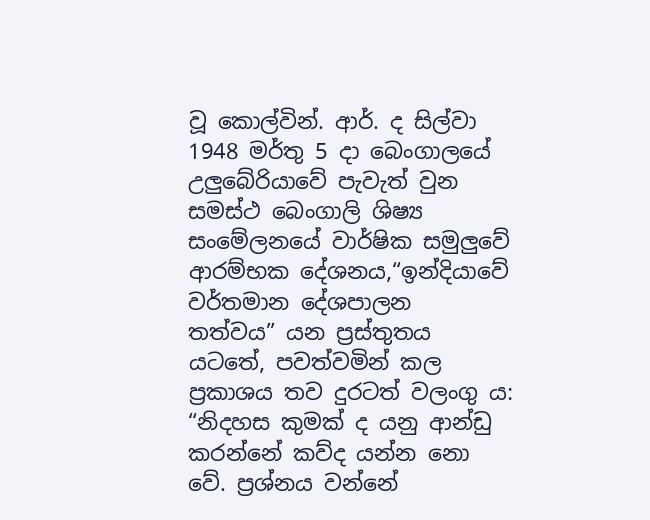වූ කොල්වින්. ආර්. ද සිල්වා 1948 මර්තු 5 දා බෙංගාලයේ උලුබේරියාවේ පැවැත් වුන
සමස්ථ බෙංගාලි ශිෂ්‍ය සංමේලනයේ වාර්ෂික සමුලුවේ ආරම්භක දේශනය,“ඉන්දියාවේ වර්තමාන දේශපාලන
තත්වය” යන ප්‍රස්තුතය යටතේ, පවත්වමින් කල ප්‍රකාශය තව දුරටත් වලංගු ය:
“නිදහස කුමක් ද යනු ආන්ඩු කරන්නේ කව්ද යන්න නො වේ. ප්‍රශ්නය වන්නේ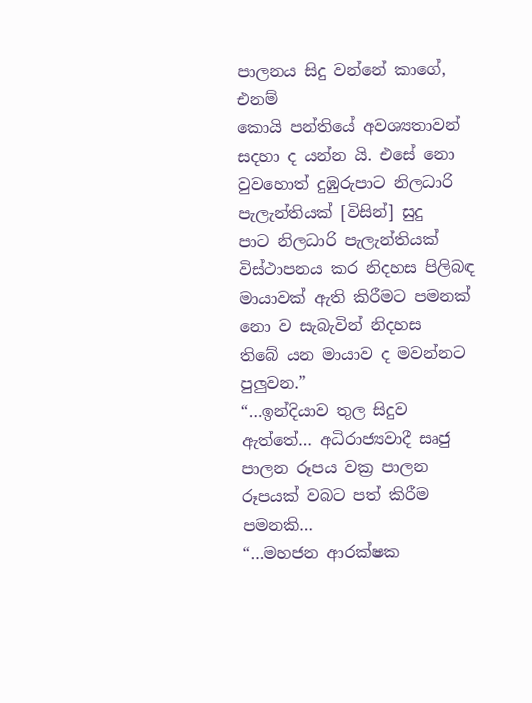පාලනය සිදු වන්නේ කාගේ, එනම්
කොයි පන්තියේ අවශ්‍යතාවන් සදහා ද යන්න යි. එසේ නො වුවහොත් දුඹුරුපාට නිලධාරි පැලැන්තියක් [විසින්] සුදු
පාට නිලධාරි පැලැන්තියක් විස්ථාපනය කර නිදහස පිලිබඳ මායාවක් ඇති කිරීමට පමනක් නො ව සැබැවින් නිදහස
තිබේ යන මායාව ද මවන්නට පුලුවන.”
“…ඉන්දියාව තුල සිදුව ඇත්තේ… අධිරාජ්‍යවාදී සෘජු පාලන රූපය වක්‍ර පාලන රූපයක් වබට පත් කිරීම පමනකි…
“…මහජන ආරක්ෂක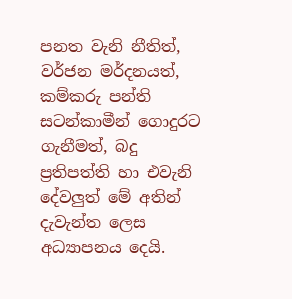පනත වැනි නීතිත්, වර්ජන මර්දනයත්, කම්කරු පන්ති සටන්කාමීන් ගොදුරට ගැනීමත්, බදු
ප්‍රතිපත්ති හා එවැනි දේවලුත් මේ අතින් දැවැන්ත ලෙස අධ්‍යාපනය දෙයි.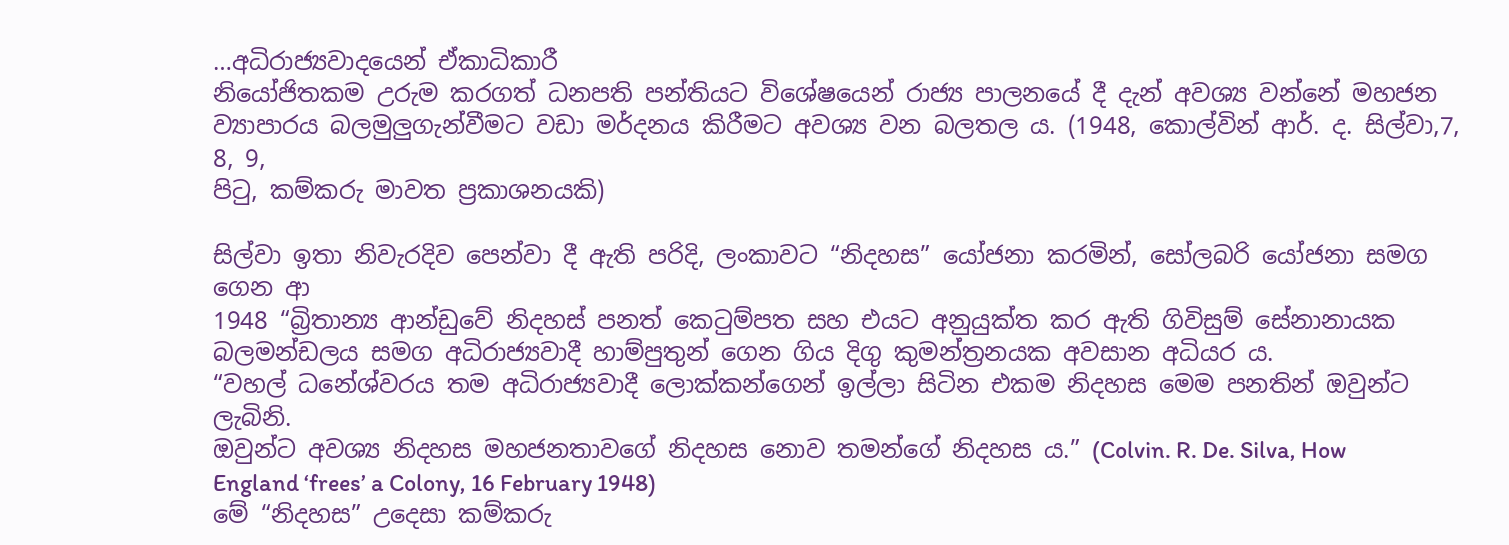…අධිරාජ්‍යවාදයෙන් ඒකාධිකාරී
නියෝජිතකම උරුම කරගත් ධනපති පන්තියට විශේෂයෙන් රාජ්‍ය පාලනයේ දී දැන් අවශ්‍ය වන්නේ මහජන
ව්‍යාපාරය බලමුලුගැන්වීමට වඩා මර්දනය කිරීමට අවශ්‍ය වන බලතල ය. (1948, කොල්වින් ආර්. ද. සිල්වා,7, 8, 9,
පිටු, කම්කරු මාවත ප්‍රකාශනයකි)

සිල්වා ඉතා නිවැරදිව පෙන්වා දී ඇති පරිදි, ලංකාවට “නිදහස” යෝජනා කරමින්, සෝලබරි යෝජනා සමග ගෙන ආ
1948 “බ්‍රිතාන්‍ය ආන්ඩුවේ නිදහස් පනත් කෙටුම්පත සහ එයට අනුයුක්ත කර ඇති ගිවිසුම් සේනානායක
බලමන්ඩලය සමග අධිරාජ්‍යවාදී හාම්පුතුන් ගෙන ගිය දිගු කුමන්ත්‍රනයක අවසාන අධියර ය.
“වහල් ධනේශ්වරය තම අධිරාජ්‍යවාදී ලොක්කන්ගෙන් ඉල්ලා සිටින එකම නිදහස මෙම පනතින් ඔවුන්ට ලැබිනි.
ඔවුන්ට අවශ්‍ය නිදහස මහජනතාවගේ නිදහස නොව තමන්ගේ නිදහස ය.” (Colvin. R. De. Silva, How
England ‘frees’ a Colony, 16 February 1948)
මේ “නිදහස” උදෙසා කම්කරු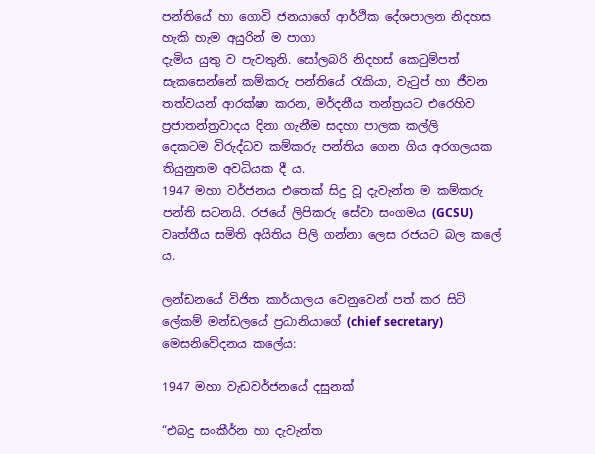පන්තියේ හා ගොවි ජනයාගේ ආර්ථික දේශපාලන නිදහස හැකි හැම අයුරින් ම පාගා
දැමිය යුතු ව පැවතුනි. සෝලබරි නිදහස් කෙටුම්පත් සැකසෙන්නේ කම්කරු පන්තියේ රැකියා, වැටුප් හා ජීවන
තත්වයන් ආරක්ෂා කරන, මර්දනීය තන්ත්‍රයට එරෙහිව ප්‍රජාතන්ත්‍රවාදය දිනා ගැනීම සදහා පාලක කල්ලි
දෙකටම විරුද්ධව කම්කරු පන්තිය ගෙන ගිය අරගලයක තියුනුතම අවධියක දී ය.
1947 මහා වර්ජනය එතෙක් සිදු වූ දැවැන්ත ම කම්කරු පන්ති සටනයි. රජයේ ලිපිකරු සේවා සංගමය (GCSU)
වෘත්තීය සමිති අයිතිය පිලි ගන්නා ලෙස රජයට බල කලේ ය.

ලන්ඩනයේ විජිත කාර්යාලය වෙනුවෙන් පත් කර සිටි  ලේකම් මන්ඩලයේ ප්‍රධානියාගේ (chief secretary) මෙසනිවේදනය කලේය:

1947 මහා වැඩවර්ජනයේ දසුනක්

“එබදු සංකීර්න හා දැවැන්ත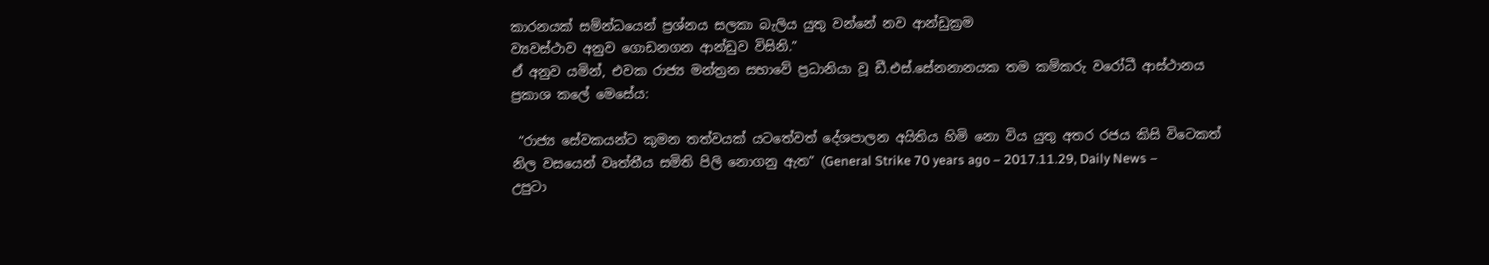කාරනයක් සම්න්ධයෙන් ප්‍රශ්නය සලකා බැලිය යුතු වන්නේ නව ආන්ඩුක්‍රම
ව්‍යවස්ථාව අනුව ගොඩනගන ආන්ඩුව විසිනි.”
ඒ අනුව යමින්, එවක රාජ්‍ය මන්ත්‍රන සභාවේ ප්‍රධානියා වූ ඩී.එස්.සේනනානයක තම කම්කරු වරෝධී ආස්ථානය
ප්‍රකාශ කලේ මෙසේය:

 “රාජ්‍ය සේවකයන්ට කුමන තත්වයක් යටතේවත් දේශපාලන අයිතිය හිමි නො විය යුතු අතර රජය කිසි විටෙකත්
නිල වසයෙන් වෘත්තීය සමිති පිලි නොගනු ඇත” (General Strike 70 years ago – 2017.11.29, Daily News –
උපුටා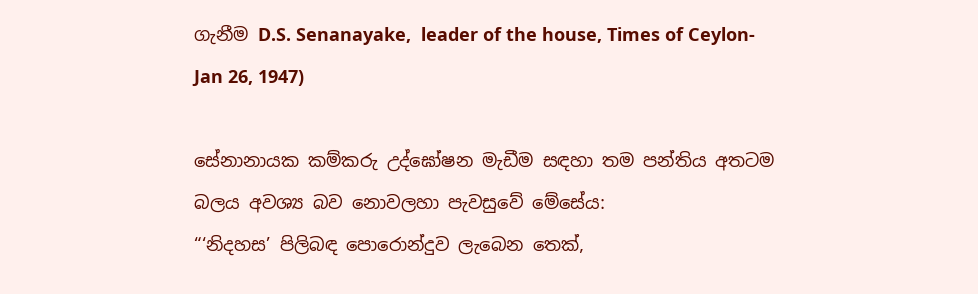ගැනීම D.S. Senanayake,  leader of the house, Times of Ceylon- Jan 26, 1947)

සේනානායක කම්කරු උද්ඝෝෂන මැඩීම සඳහා තම පන්තිය අතටම බලය අවශ්‍ය බව නොවලහා පැවසුවේ මේසේය:
“‘නිදහස’ පිලිබඳ පොරොන්දුව ලැබෙන තෙක්,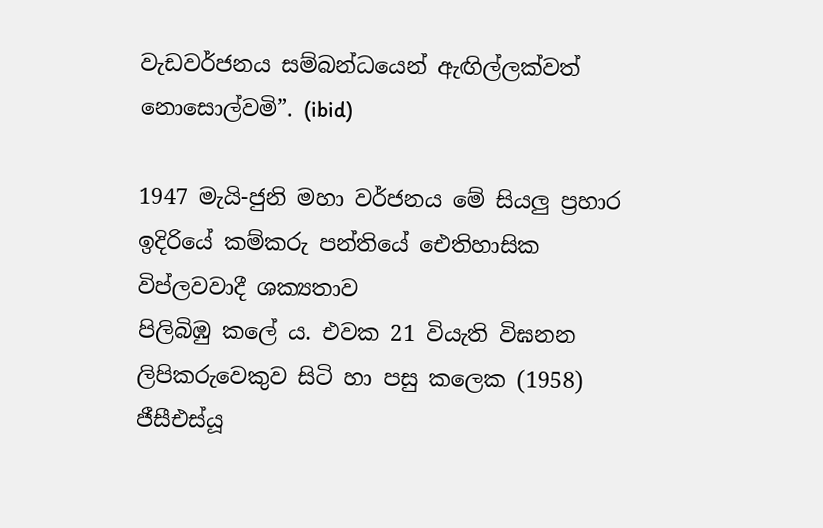වැඩවර්ජනය සම්බන්ධයෙන් ඇඟිල්ලක්වත් නොසොල්වමි”. (ibid)

1947 මැයි-ජුනි මහා වර්ජනය මේ සියලු ප්‍රහාර ඉදිරියේ කම්කරු පන්තියේ ‌ඓතිහාසික විප්ලවවාදී ශක්‍යතාව
පිලිබිඹු කලේ ය. එවක 21 වියැති විඝනන ලිපිකරුවෙකුව සිටි හා පසු කලෙක (1958) ජීසීඑස්යූ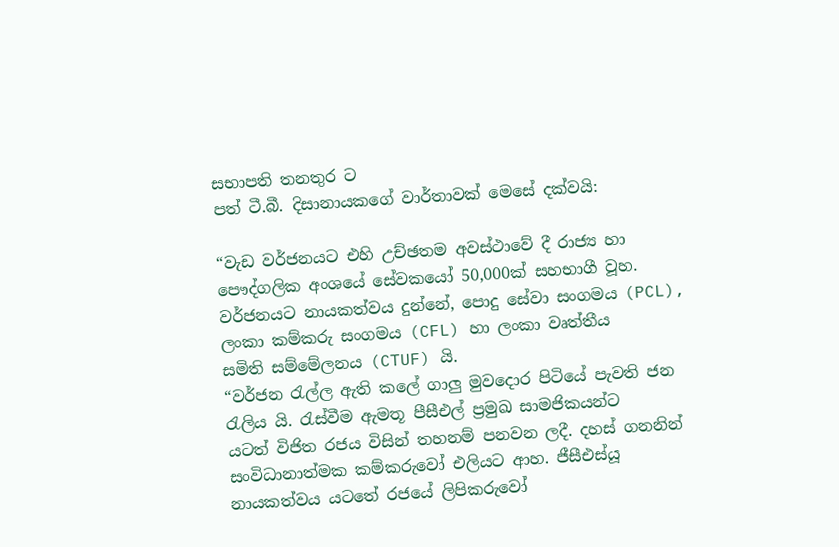සභාපති තනතුර ට
පත් ටී.බී. දිසානායකගේ වාර්තාවක් මෙසේ දක්වයි:

“වැඩ වර්ජනයට එහි උච්ඡතම අවස්ථාවේ දී රාජ්‍ය හා පෞද්ගලික අංශයේ සේවකයෝ 50,000ක් සහභාගී වූහ.
වර්ජනයට නායකත්වය දුන්නේ, පොදු සේවා සංගමය (PCL), ලංකා කම්කරු සංගමය (CFL) හා ලංකා වෘත්තීය
සමිති සම්මේලනය (CTUF) යි.
“වර්ජන රැල්ල ඇති කලේ ගාලු මුවදොර පිටියේ පැවති ජන රැලිය යි. රැස්වීම ඇමතූ පීසීඑල් ප්‍රමුඛ සාමජිකයන්ට
යටත් විජිත රජය විසින් තහනම් පනවන ලදී. දහස් ගනනින් සංවිධානාත්මක කම්කරුවෝ එලියට ආහ. ජීසීඑස්යූ
නායකත්වය යටතේ රජයේ ලිපිකරුවෝ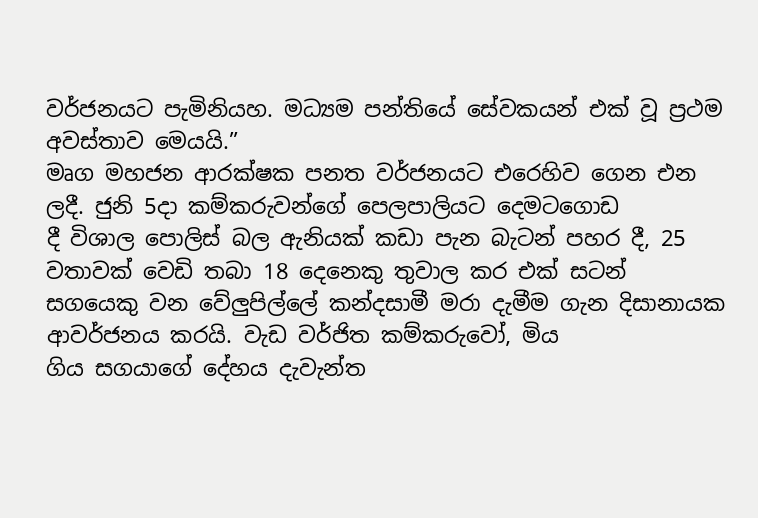වර්ජනයට පැමිනියහ. මධ්‍යම පන්තියේ සේවකයන් එක් වූ ප්‍රථම
අවස්තාව මෙයයි.”
මෘග මහජන ආරක්ෂක පනත වර්ජනයට එරෙහිව ගෙන එන ලදී. ජුනි 5දා කම්කරුවන්ගේ පෙලපාලියට දෙමටගොඩ
දී විශාල පොලිස් බල ඇනියක් කඩා පැන බැටන් පහර දී, 25 වතාවක් වෙඩි තබා 18 දෙනෙකු තුවාල කර එක් සටන්
සගයෙකු වන වේලුපිල්ලේ කන්දසාමී මරා දැමීම ගැන දිසානායක ආවර්ජනය කරයි. වැඩ වර්ජිත කම්කරුවෝ, මිය
ගිය සගයාගේ දේහය දැවැන්ත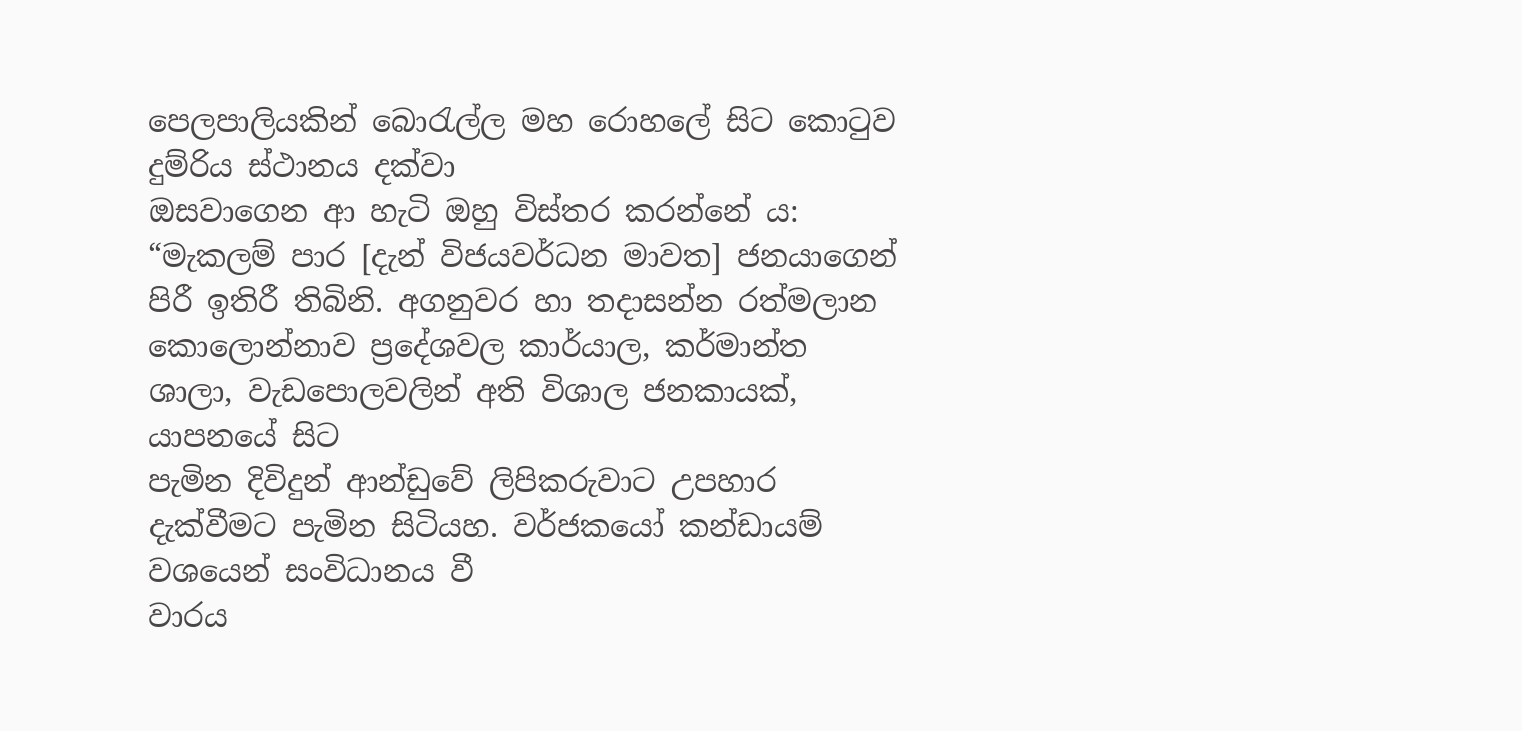පෙලපාලියකින් බොරැල්ල මහ රොහලේ සිට කොටුව දුම්රිය ස්ථානය දක්වා
ඔසවාගෙන ආ හැටි ඔහු විස්තර කරන්නේ ය:
“මැකලම් පාර [දැන් විජයවර්ධන මාවත] ජනයාගෙන් පිරී ඉතිරී තිබිනි. අගනුවර හා තදාසන්න රත්මලාන
කොලොන්නාව ප්‍රදේශවල කාර්යාල, කර්මාන්ත ශාලා, වැඩපොලවලින් අති විශාල ජනකායක්, යාපනයේ සිට
පැමින දිවිදුන් ආන්ඩුවේ ලිපිකරුවාට උපහාර දැක්වීමට පැමින සිටියහ. වර්ජකයෝ කන්ඩායම් වශයෙන් සංවිධානය වී
වාරය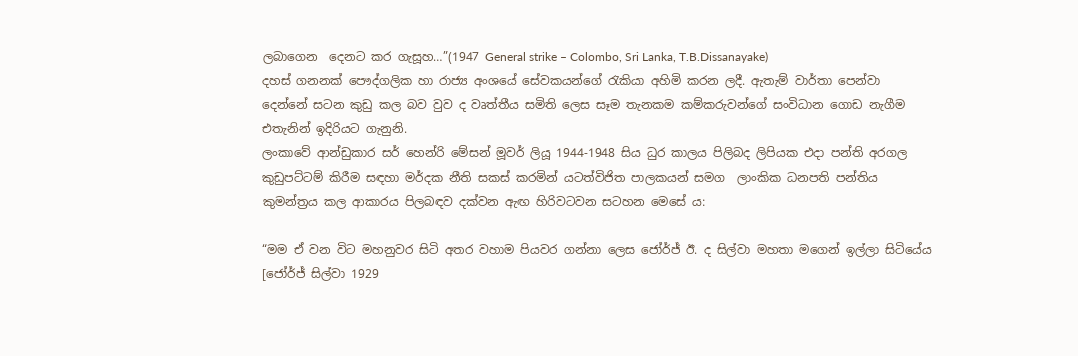ලබාගෙන  දෙනට කර ගැසූහ…”(1947 General strike – Colombo, Sri Lanka, T.B.Dissanayake)
දහස් ගනනක් පෞද්ගලික හා රාජ්‍ය අංශයේ සේවකයන්ගේ රැකියා අහිමි කරන ලදී. ඇතැම් වාර්තා පෙන්වා
දෙන්නේ සටන කුඩු කල බව වුව ද වෘත්තීය සමිති ලෙස සෑම තැනකම කම්කරුවන්ගේ සංවිධාන ගොඩ නැගීම
එතැනින් ඉදිරියට ගැනුනි.
ලංකාවේ ආන්ඩුකාර සර් හෙන්රි මේසන් මූවර් ලියූ 1944-1948 සිය ධුර කාලය පිලිබද ලිපියක එදා පන්ති අරගල
කුඩුපට්ටම් කිරීම සඳහා මර්දක නීති සකස් කරමින් යටත්විජිත පාලකයන් සමග  ලාංකික ධනපති පන්තිය
කුමන්ත්‍රය කල ආකාරය පිලබඳව දක්වන ඇඟ හිරිවටවන සටහන මෙසේ ය:

“මම ඒ වන විට මහනුවර සිටි අතර වහාම පියවර ගන්නා ලෙස ජෝර්ජ් ඊ. ද සිල්වා මහතා මගෙන් ඉල්ලා සිටියේය
[ජෝර්ජ් සිල්වා 1929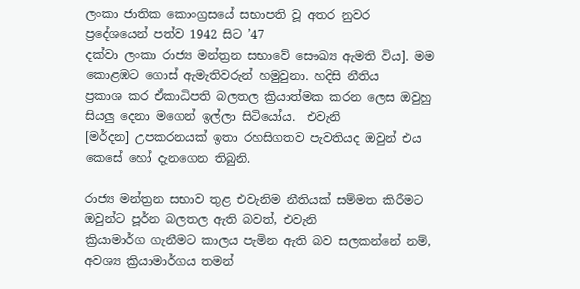ලංකා ජාතික කොංග්‍රසයේ සභාපති වූ අතර නුවර ප්‍රදේශයෙන් පත්ව 1942 සිට ’47
දක්වා ලංකා රාජ්‍ය මන්ත්‍රන සභාවේ සෞඛ්‍ය ඇමති විය]. මම කොළඹට ගොස් ඇමැතිවරුන් හමුවුනා. හදිසි නීතිය
ප්‍රකාශ කර ඒකාධිපති බලතල ක්‍රියාත්මක කරන ලෙස ඔවුහු සියලු දෙනා මගෙන් ඉල්ලා සිටියෝය.  එවැනි
[මර්දන] උපකරනයක් ඉතා රහසිගතව පැවතියද ඔවුන් එය කෙසේ හෝ දැනගෙන තිබුනි.

රාජ්‍ය මන්ත්‍රන සභාව තුළ එවැනිම නීතියක් සම්මත කිරීමට ඔවුන්ට පූර්න බලතල ඇති බවත්, එවැනි
ක්‍රියාමාර්ග ගැනීමට කාලය පැමින ඇති බව සලකන්නේ නම්, අවශ්‍ය ක්‍රියාමාර්ගය තමන්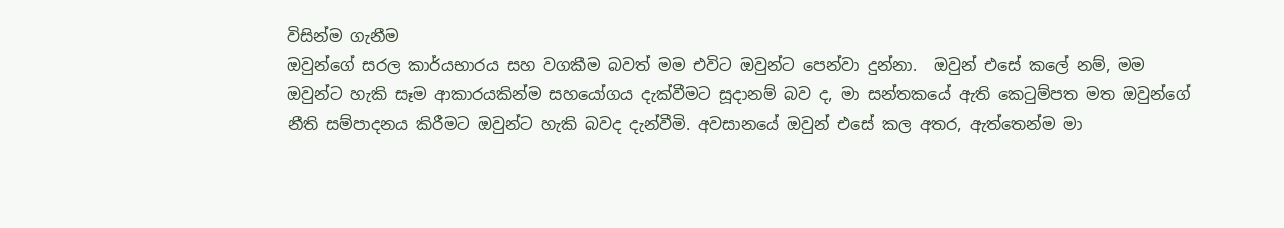විසින්ම ගැනීම
ඔවුන්ගේ සරල කාර්යභාරය සහ වගකීම බවත් මම එවිට ඔවුන්ට පෙන්වා දුන්නා.  ඔවුන් එසේ කලේ නම්, මම
ඔවුන්ට හැකි සෑම ආකාරයකින්ම සහයෝගය දැක්වීමට සූදානම් බව ද, මා සන්තකයේ ඇති කෙටුම්පත මත ඔවුන්ගේ
නීති සම්පාදනය කිරීමට ඔවුන්ට හැකි බවද දැන්වීමි. අවසානයේ ඔවුන් එසේ කල අතර, ඇත්තෙන්ම මා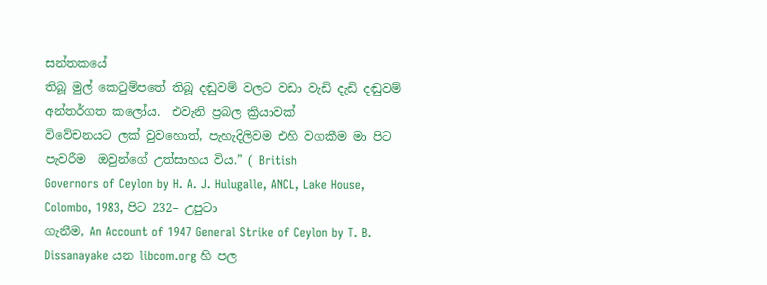සන්තකයේ
තිබූ මුල් කෙටුම්පතේ තිබූ දඬුවම් වලට වඩා වැඩි දැඩි දඬුවම් අන්තර්ගත කලෝය.  එවැනි ප්‍රබල ක්‍රියාවක්
විවේචනයට ලක් වුවහොත්, පැහැදිලිවම එහි වගකීම මා පිට පැවරීම  ඔවුන්ගේ උත්සාහය විය.” ( British
Governors of Ceylon by H. A. J. Hulugalle, ANCL, Lake House, Colombo, 1983, පිට 232– උපුටා
ගැනීම, An Account of 1947 General Strike of Ceylon by T. B. Dissanayake යන libcom.org හි පල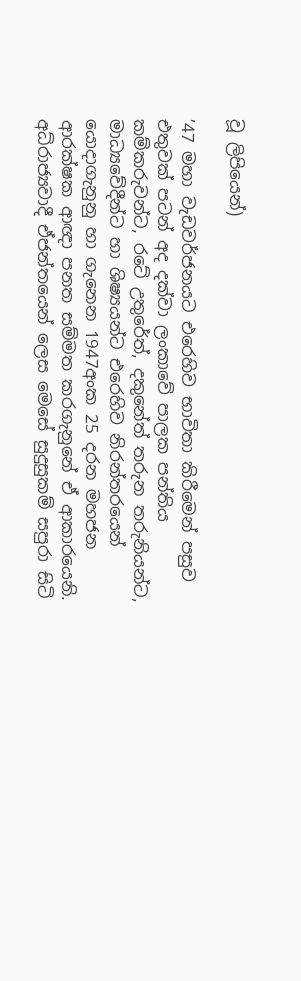වූ ලිපියෙන්)

’47 මහා වැඩවර්ජනයට එරෙහිව භාවිතා කිරීමෙන් පසුව එතුවක් පටන් අද දක්වා ලංකාවේ පාලක පන්තිය
කම්කරුවන්ට, රටේ උතුරේත්, දකුනේත් තරුන තරුනියන්ට,  මාධ්‍යවේදීන්ට හා ශිෂ්‍යයන්ට එරෙහිව නිරන්තරයෙන්
යොදාගැනුනු හා ගැනෙන 1947අංක 25 දරන මහජන ආරක්ෂක ආඥා පනත සම්මත කරගැනුනේ ඒ ආකාරයෙනි.
අධ්රාජ්‍යවාදී ඒජන්තයෙන් ලෙස මෙසේ සුදුසුකම් සපුරා සිටි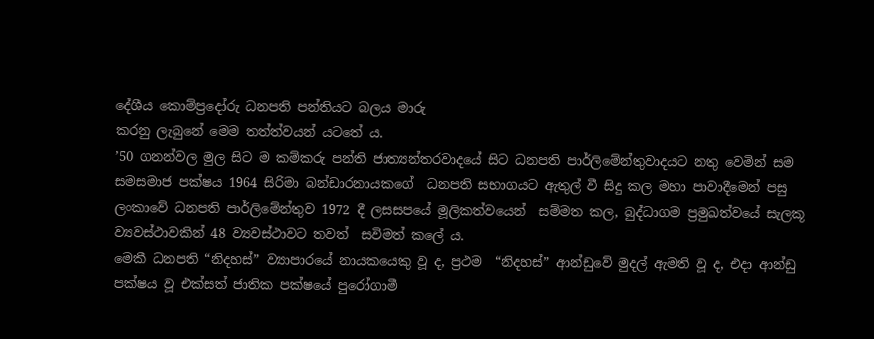දේශීය කොම්ප්‍රදෝරු ධනපති පන්තියට බලය මාරු
කරනු ලැබුනේ මෙම තත්ත්වයන් යටතේ ය.
’50 ගනන්වල මුල සිට ම කම්කරු පන්ති ජාත්‍යන්තරවාදයේ සිට ධනපති පාර්ලිමේන්තුවාදයට නතු වෙමින් සම
සමසමාජ පක්ෂය 1964 සිරිමා බන්ඩාරනායකගේ  ධනපති සභාගයට ඇතුල් වී සිදු කල මහා පාවාදීමෙන් පසු
ලංකාවේ ධනපති පාර්ලිමේන්තුව 1972 දී ලසසපයේ මූලිකත්වයෙන්  සම්මත කල, බුද්ධාගම ප්‍රමුඛත්වයේ සැලකූ
ව්‍යවස්ථාවකින් 48 ව්‍යවස්ථාවට තවත්  සවිමත් කලේ ය.
මෙකී ධනපති “නිදහස්” ව්‍යාපාරයේ නායකයෙකු වූ ද, ප්‍රථම  “නිදහස්” ආන්ඩුවේ මුදල් ඇමති වූ ද, එදා ආන්ඩු
පක්ෂය වූ එක්සත් ජාතික පක්ෂයේ පුරෝගාමී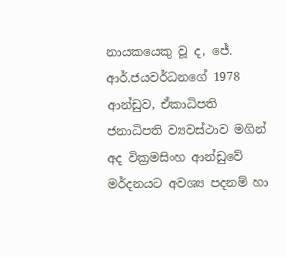නායකයෙකු වූ ද, ජේ. ආර්.ජයවර්ධනගේ 1978 ආන්ඩුව, ඒකාධිපති
ජනාධිපති ව්‍යවස්ථාව මගින් අද වික්‍රමසිංහ ආන්ඩුවේ මර්දනයට අවශ්‍ය පදනම් හා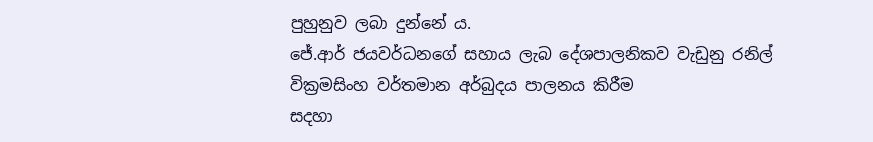පුහුනුව ලබා දුන්නේ ය.
ජේ.ආර් ජයවර්ධනගේ සහාය ලැබ දේශපාලනිකව වැඩුනු රනිල් වික්‍රමසිංහ වර්තමාන අර්බුදය පාලනය කිරීම
සදහා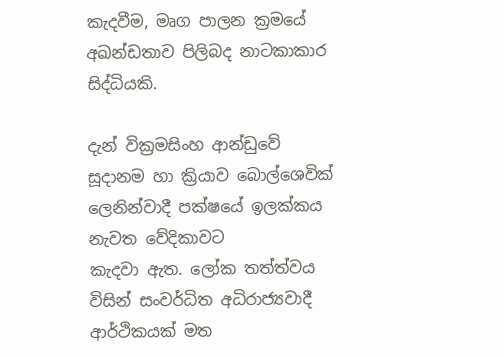කැදවීම, මෘග පාලන ක්‍රමයේ අඛන්ඩතාව පිලිබද නාටකාකාර සිද්ධියකි.

දැන් වික්‍රමසිංහ ආන්ඩුවේ සූදානම හා ක්‍රියාව බොල්ශෙවික් ලෙනින්වාදී පක්ෂයේ ඉලක්කය නැවත වේදිකාවට
කැදවා ඇත. ලෝක තත්ත්වය විසින් සංවර්ධිත අධිරාජ්‍යවාදී ආර්ථිකයක් මත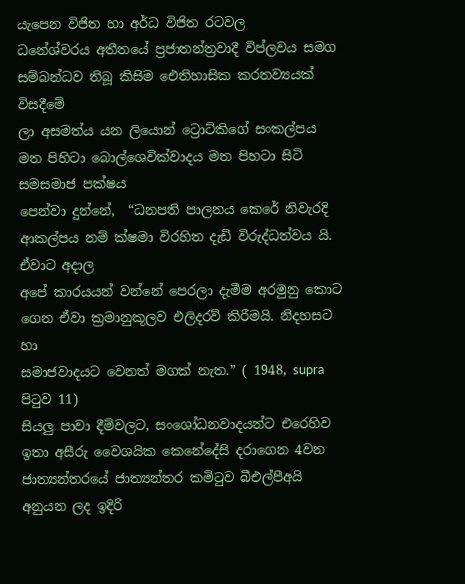යැපෙන විජිත හා අර්ධ විජිත රටවල
ධනේශ්වරය අතීතයේ ප්‍රජාතන්ත්‍රවාදී විප්ලවය සමග සම්බන්ධව තිබූ කිසිම ‌ඓතිහාසික කරතව්‍යයක් විසදීමේ
ලා අසමත්ය යන ලියොන් ට්‍රොට්කිගේ සංකල්පය මත පිහිටා බොල්ශෙවික්වාදය මත පිහටා සිටි සමසමාජ පක්ෂය
පෙන්වා දුන්නේ,  “ධනපති පාලනය කෙරේ නිවැරදි ආකල්පය නම් ක්ෂමා විරහිත දැඩි විරුද්ධත්වය යි. ඒවාට අදාල
අපේ කාරයයන් වන්නේ පෙරලා දැමීම අරමුනු කොට ගෙන ඒවා ක්‍රමානුකූලව එලිදරව් කිරීමයි. නිදහසට හා
සමාජවාදයට වෙනත් මගක් නැත.” ( 1948, supra පිටුව 11)
සියලු පාවා දීම්වලට, සංශෝධනවාදයන්ට එරෙහිව ඉතා අසීරු වෛශයික කෙනේදේසි දරාගෙන 4වන
ජාත්‍යන්තරයේ ජාත්‍යන්තර කමිටුව බීඑල්පීඅයි අනුයන ලද ඉදිරි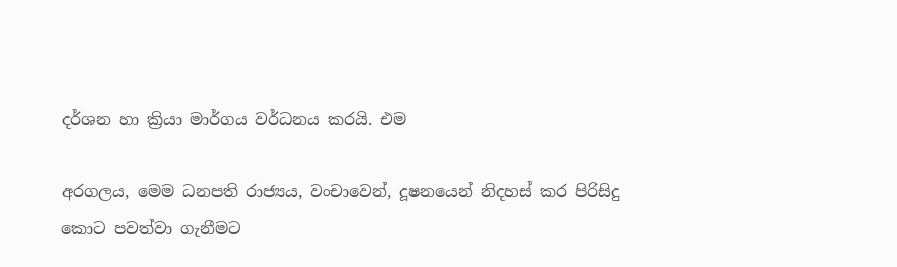දර්ශන හා ක්‍රියා මාර්ගය වර්ධනය කරයි. එම

අරගලය, මෙම ධනපති රාජ්‍යය, වංචාවෙන්, දූෂනයෙන් නිදහස් කර පිරිසිදු කොට පවත්වා ගැනීමට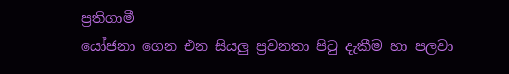ප්‍රතිගාමී
යෝජනා ගෙන එන සියලු ප්‍රවනතා පිටු දැකීම හා පලවා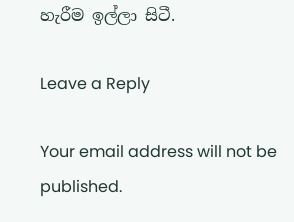හැරීම ඉල්ලා සිටී.

Leave a Reply

Your email address will not be published.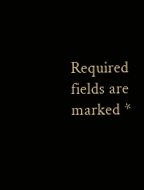Required fields are marked *